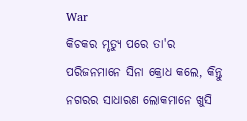War
କିଚକର ମୃତ୍ୟୁ ପରେ ତା'ର ପରିଜନମାନେ ସିନା କ୍ରୋଧ କଲେ, କିନ୍ତୁ ନଗରର ସାଧାରଣ ଲୋକମାନେ ଖୁସି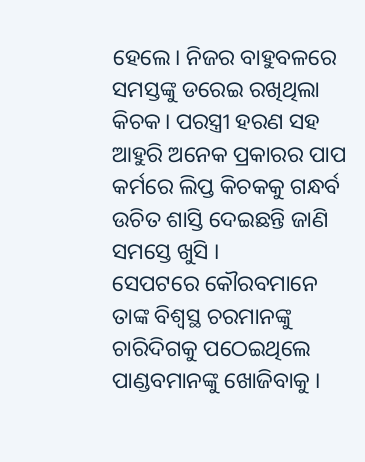ହେଲେ। ନିଜର ବାହୁବଳରେ ସମସ୍ତଙ୍କୁ ଡରେଇ ରଖିଥିଲା କିଚକ। ପରସ୍ତ୍ରୀ ହରଣ ସହ ଆହୁରି ଅନେକ ପ୍ରକାରର ପାପ କର୍ମରେ ଲିପ୍ତ କିଚକକୁ ଗନ୍ଧର୍ବ ଉଚିତ ଶାସ୍ତି ଦେଇଛନ୍ତି ଜାଣି ସମସ୍ତେ ଖୁସି ।
ସେପଟରେ କୌରବମାନେ ତାଙ୍କ ବିଶ୍ୱସ୍ଥ ଚରମାନଙ୍କୁ ଚାରିଦିଗକୁ ପଠେଇଥିଲେ ପାଣ୍ଡବମାନଙ୍କୁ ଖୋଜିବାକୁ ।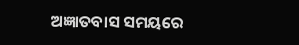ଅଜ୍ଞାତବାସ ସମୟରେ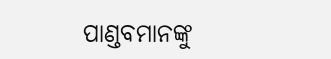ପାଣ୍ଡବମାନଙ୍କୁ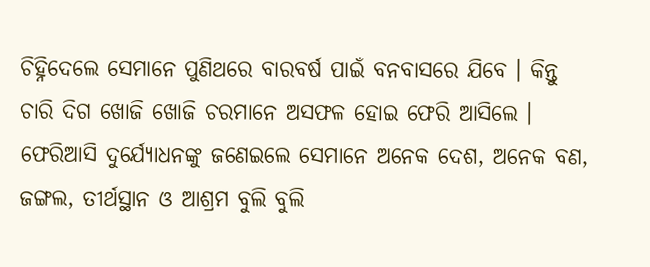ଚିହ୍ନିଦେଲେ ସେମାନେ ପୁଣିଥରେ ବାରବର୍ଷ ପାଇଁ ବନବାସରେ ଯିବେ । କିନ୍ତୁ ଚାରି ଦିଗ ଖୋଜି ଖୋଜି ଚରମାନେ ଅସଫଳ ହୋଇ ଫେରି ଆସିଲେ । ଫେରିଆସି ଦୁର୍ଯ୍ୟୋଧନଙ୍କୁ ଜଣେଇଲେ ସେମାନେ ଅନେକ ଦେଶ, ଅନେକ ବଣ, ଜଙ୍ଗଲ, ତୀର୍ଥସ୍ଥାନ ଓ ଆଶ୍ରମ ବୁଲି ବୁଲି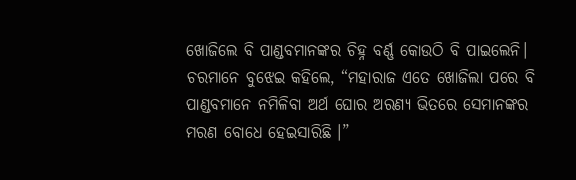ଖୋଜିଲେ ବି ପାଣ୍ଡବମାନଙ୍କର ଚିହ୍ନ ବର୍ଣ୍ଣ କୋଉଠି ବି ପାଇଲେନି। ଚରମାନେ ବୁଝେଇ କହିଲେ, “ମହାରାଜ ଏତେ ଖୋଜିଲା ପରେ ବି ପାଣ୍ଡବମାନେ ନମିଳିବା ଅର୍ଥ ଘୋର ଅରଣ୍ୟ ଭିତରେ ସେମାନଙ୍କର ମରଣ ବୋଧେ ହେଇସାରିଛି ।”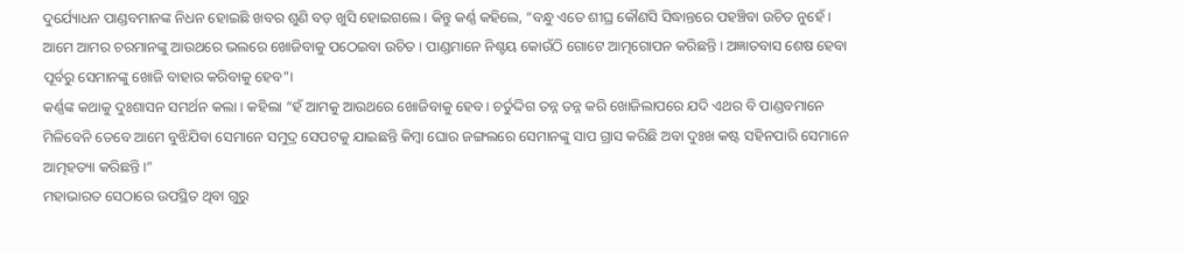ଦୁର୍ଯ୍ୟୋଧନ ପାଣ୍ଡବମାନଙ୍କ ନିଧନ ହୋଇଛି ଖବର ଶୁଣି ବଡ଼ ଖୁସି ହୋଇଗଲେ । କିନ୍ତୁ କର୍ଣ୍ଣ କହିଲେ, “ବନ୍ଧୁ ଏତେ ଶୀଘ୍ର କୌଣସି ସିଦ୍ଧାନ୍ତରେ ପହଞ୍ଚିବା ଉଚିତ ନୁହେଁ । ଆମେ ଆମର ଚରମାନଙ୍କୁ ଆଉଥରେ ଭଲରେ ଖୋଜିବାକୁ ପଠେଇବା ଉଚିତ । ପାଣ୍ଡମାନେ ନିଶ୍ଚୟ କୋଉଁଠି ଗୋଟେ ଆତ୍ମଗୋପନ କରିଛନ୍ତି । ଅଜ୍ଞାତବାସ ଶେଷ ହେବା ପୂର୍ବରୁ ସେମାନଙ୍କୁ ଖୋଜି ବାହାର କରିବାକୁ ହେବ”।
କର୍ଣ୍ଣଙ୍କ କଥାକୁ ଦୁଃଶାସନ ସମର୍ଥନ କଲା । କହିଲା “ହଁ ଆମକୁ ଆଉଥରେ ଖୋଜିବାକୁ ହେବ। ଚର୍ତୁଦ୍ଦିଗ ତନ୍ନ ତନ୍ନ କରି ଖୋଜିଲାପରେ ଯଦି ଏଥର ବି ପାଣ୍ଡବମାନେ ମିଳିବେନି ତେବେ ଆମେ ବୁଝିଯିବା ସେମାନେ ସମୁଦ୍ର ସେପଟକୁ ଯାଇଛନ୍ତି କିମ୍ବା ଘୋର ଜଙ୍ଗଲରେ ସେମାନଙ୍କୁ ସାପ ଗ୍ରାସ କରିଛି ଅବା ଦୁଃଖ କଷ୍ଟ ସହିନପାରି ସେମାନେ ଆତ୍ମହତ୍ୟା କରିଛନ୍ତି ।”
ମହାଭାରତ ସେଠାରେ ଉପସ୍ଥିତ ଥିବା ଗୁରୁ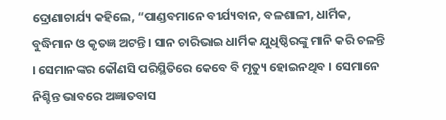ଦ୍ରୋଣାଚାର୍ଯ୍ୟ କହିଲେ, “ପାଣ୍ଡବମାନେ ବୀର୍ଯ୍ୟବାନ, ବଳଶାଳୀ, ଧାର୍ମିକ, ବୁଦ୍ଧିମାନ ଓ କୃତଜ୍ଞ ଅଟନ୍ତି । ସାନ ଚାରିଭାଇ ଧାର୍ମିକ ଯୁଧିଷ୍ଠିରଙ୍କୁ ମାନି କରି ଚଳନ୍ତି । ସେମାନଙ୍କର କୌଣସି ପରିସ୍ଥିତିରେ କେବେ ବି ମୃତ୍ୟୁ ହୋଇନଥିବ । ସେମାନେ ନିଶ୍ଚିନ୍ତ ଭାବରେ ଅଜ୍ଞାତବାସ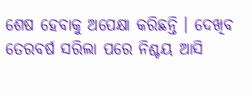ଶେଷ ହେବାକୁ ଅପେକ୍ଷା କରିଛନ୍ତି । ଦେଖିବ ତେରବର୍ଷ ସରିଲା ପରେ ନିଶ୍ଚୟ ଆସି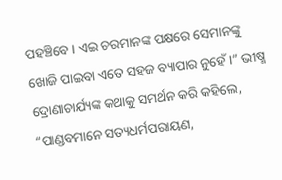ପହଞ୍ଚିବେ । ଏଇ ଚରମାନଙ୍କ ପକ୍ଷରେ ସେମାନଙ୍କୁ ଖୋଜି ପାଇବା ଏତେ ସହଜ ବ୍ୟାପାର ନୁହେଁ ।” ଭୀଷ୍ମ ଦ୍ରୋଣାଚାର୍ଯ୍ୟଙ୍କ କଥାକୁ ସମର୍ଥନ କରି କହିଲେ, “ପାଣ୍ଡବମାନେ ସତ୍ୟଧର୍ମପରାୟଣ,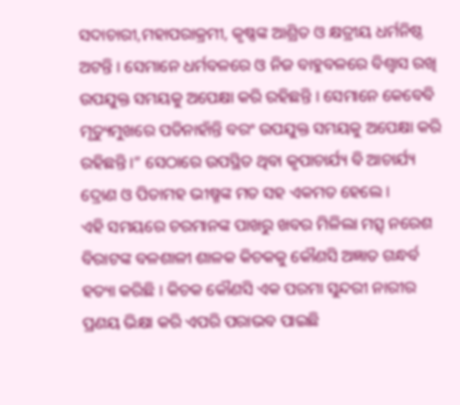ସଦାଚାରୀ,ମହାପରାକ୍ରମୀ, କୃଷ୍ଣଙ୍କ ଆଶ୍ରିତ ଓ କ୍ଷତ୍ରୀୟ ଧର୍ମନିଷ୍ଠ ଅଟନ୍ତି । ସେମାନେ ଧର୍ମବଳରେ ଓ ନିଜ ବାହୁବଳରେ ବିଶ୍ୱାସ ରଖି ଉପଯୁକ୍ତ ସମୟକୁ ଅପେକ୍ଷା କରି ରହିଛନ୍ତି । ସେମାନେ କେବେବି ମୃତ୍ୟୁମୁଖରେ ପଡିନାହାଁନ୍ତି ବରଂ ଉପଯୁକ୍ତ ସମୟକୁ ଅପେକ୍ଷା କରି ରହିଛନ୍ତି ।” ସେଠାରେ ଉପସ୍ଥିତ ଥିବା କୃପାଚାର୍ଯ୍ୟ ବି ଆଚାର୍ଯ୍ୟ ଦ୍ରୋଣ ଓ ପିତାମହ ଭୀଷ୍ମଙ୍କ ମତ ସହ ଏକମତ ହେଲେ ।
ଏହି ସମୟରେ ଚରମାନଙ୍କ ପାଖରୁ ଖବର ମିଳିଲା ମତ୍ସ୍ ନରେଶ ବିରାଟଙ୍କ ବଳଶାଳୀ ଶାଳକ କିଚକକୁ କୌଣସି ଅଜ୍ଞାତ ଗନ୍ଧର୍ବ ହତ୍ୟା କରିଛି । କିଚକ କୌଣସି ଏକ ପରମା ସୁନ୍ଦରୀ ନାରୀର ପ୍ରଣୟ ଭିକ୍ଷା କରି ଏପରି ପରାଭବ ପାଇଛି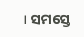। ସମସ୍ତେ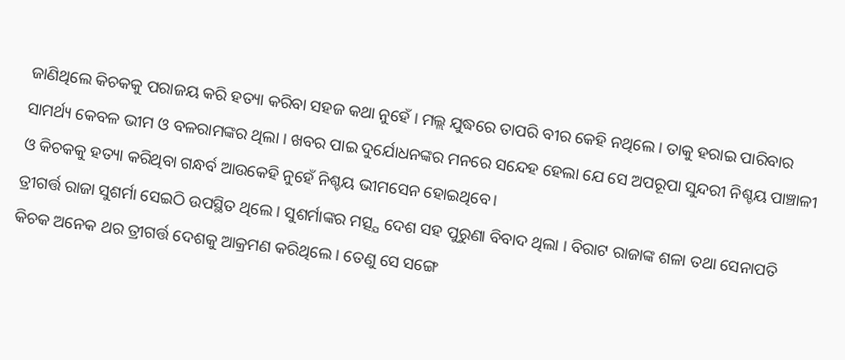ଜାଣିଥିଲେ କିଚକକୁ ପରାଜୟ କରି ହତ୍ୟା କରିବା ସହଜ କଥା ନୁହେଁ । ମଲ୍ଲ ଯୁଦ୍ଧରେ ତାପରି ବୀର କେହି ନଥିଲେ । ତାକୁ ହରାଇ ପାରିବାର ସାମର୍ଥ୍ୟ କେବଳ ଭୀମ ଓ ବଳରାମଙ୍କର ଥିଲା । ଖବର ପାଇ ଦୁର୍ଯୋଧନଙ୍କର ମନରେ ସନ୍ଦେହ ହେଲା ଯେ ସେ ଅପରୂପା ସୁନ୍ଦରୀ ନିଶ୍ଚୟ ପାଞ୍ଚାଳୀ ଓ କିଚକକୁ ହତ୍ୟା କରିଥିବା ଗନ୍ଧର୍ବ ଆଉକେହି ନୁହେଁ ନିଶ୍ଚୟ ଭୀମସେନ ହୋଇଥିବେ।
ତ୍ରୀଗର୍ତ୍ତ ରାଜା ସୁଶର୍ମା ସେଇଠି ଉପସ୍ଥିତ ଥିଲେ । ସୁଶର୍ମାଙ୍କର ମତ୍ସ୍ଯ ଦେଶ ସହ ପୁରୁଣା ବିବାଦ ଥିଲା । ବିରାଟ ରାଜାଙ୍କ ଶଳା ତଥା ସେନାପତି କିଚକ ଅନେକ ଥର ତ୍ରୀଗର୍ତ୍ତ ଦେଶକୁ ଆକ୍ରମଣ କରିଥିଲେ । ତେଣୁ ସେ ସଙ୍ଗେ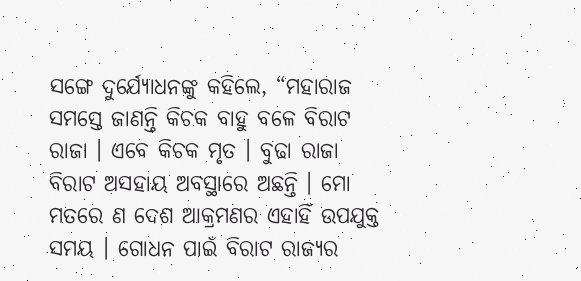ସଙ୍ଗେ ଦୁର୍ଯ୍ୟୋଧନଙ୍କୁ କହିଲେ, “ମହାରାଜ ସମସ୍ତେ ଜାଣନ୍ତି କିଚକ ବାହୁ ବଳେ ବିରାଟ ରାଜା । ଏବେ କିଚକ ମୃତ । ବୁଢା ରାଜା ବିରାଟ ଅସହାୟ ଅବସ୍ଥାରେ ଅଛନ୍ତି । ମୋ ମତରେ ଣ ଦେଶ ଆକ୍ରମଣର ଏହାହିଁ ଉପଯୁକ୍ତ ସମୟ । ଗୋଧନ ପାଇଁ ବିରାଟ ରାଜ୍ୟର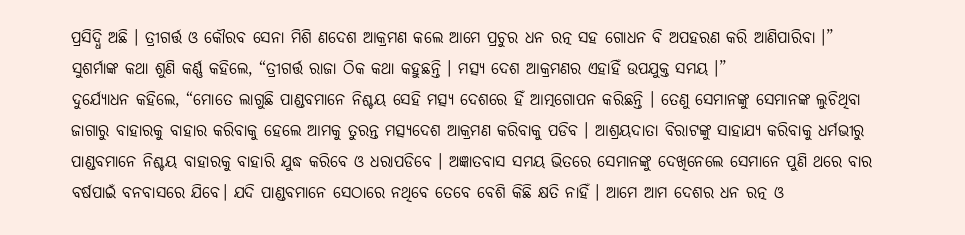ପ୍ରସିଦ୍ଧି ଅଛି । ତ୍ରୀଗର୍ତ୍ତ ଓ କୌରବ ସେନା ମିଶି ଣଦେଶ ଆକ୍ରମଣ କଲେ ଆମେ ପ୍ରଚୁର ଧନ ରତ୍ନ ସହ ଗୋଧନ ବି ଅପହରଣ କରି ଆଣିପାରିବା ।”
ସୁଶର୍ମାଙ୍କ କଥା ଶୁଣି କର୍ଣ୍ଣ କହିଲେ, “ତ୍ରୀଗର୍ତ୍ତ ରାଜା ଠିକ କଥା କହୁଛନ୍ତି । ମତ୍ସ୍ୟ ଦେଶ ଆକ୍ରମଣର ଏହାହିଁ ଉପଯୁକ୍ତ ସମୟ ।”
ଦୁର୍ଯ୍ୟୋଧନ କହିଲେ, “ମୋତେ ଲାଗୁଛି ପାଣ୍ଡବମାନେ ନିଶ୍ଚୟ ସେହି ମତ୍ସ୍ୟ ଦେଶରେ ହିଁ ଆତ୍ମଗୋପନ କରିଛନ୍ତି । ତେଣୁ ସେମାନଙ୍କୁ ସେମାନଙ୍କ ଲୁଚିଥିବା ଜାଗାରୁ ବାହାରକୁ ବାହାର କରିବାକୁ ହେଲେ ଆମକୁ ତୁରନ୍ତ ମତ୍ସ୍ଯଦେଶ ଆକ୍ରମଣ କରିବାକୁ ପଡିବ । ଆଶ୍ରୟଦାତା ବିରାଟଙ୍କୁ ସାହାଯ୍ୟ କରିବାକୁ ଧର୍ମଭୀରୁ ପାଣ୍ଡବମାନେ ନିଶ୍ଚୟ ବାହାରକୁ ବାହାରି ଯୁଦ୍ଧ କରିବେ ଓ ଧରାପଡିବେ । ଅଜ୍ଞାତବାସ ସମୟ ଭିତରେ ସେମାନଙ୍କୁ ଦେଖିନେଲେ ସେମାନେ ପୁଣି ଥରେ ବାର ବର୍ଷପାଇଁ ବନବାସରେ ଯିବେ। ଯଦି ପାଣ୍ଡବମାନେ ସେଠାରେ ନଥିବେ ତେବେ ବେଶି କିଛି କ୍ଷତି ନାହିଁ । ଆମେ ଆମ ଦେଶର ଧନ ରତ୍ନ ଓ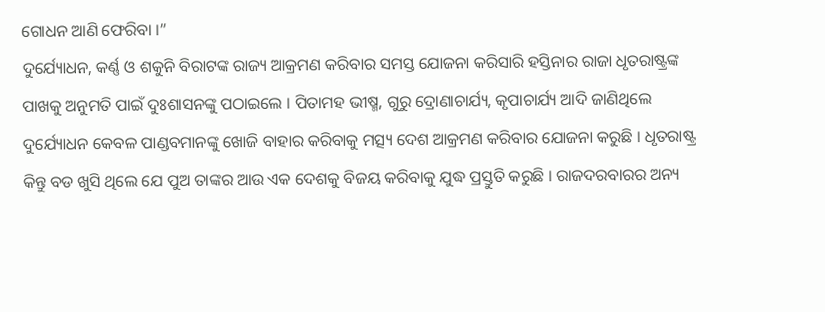ଗୋଧନ ଆଣି ଫେରିବା ।”
ଦୁର୍ଯ୍ୟୋଧନ, କର୍ଣ୍ଣ ଓ ଶକୁନି ବିରାଟଙ୍କ ରାଜ୍ୟ ଆକ୍ରମଣ କରିବାର ସମସ୍ତ ଯୋଜନା କରିସାରି ହସ୍ତିନାର ରାଜା ଧୃତରାଷ୍ଟ୍ରଙ୍କ ପାଖକୁ ଅନୁମତି ପାଇଁ ଦୁଃଶାସନଙ୍କୁ ପଠାଇଲେ । ପିତାମହ ଭୀଷ୍ମ, ଗୁରୁ ଦ୍ରୋଣାଚାର୍ଯ୍ୟ, କୃପାଚାର୍ଯ୍ୟ ଆଦି ଜାଣିଥିଲେ ଦୁର୍ଯ୍ୟୋଧନ କେବଳ ପାଣ୍ଡବମାନଙ୍କୁ ଖୋଜି ବାହାର କରିବାକୁ ମତ୍ସ୍ୟ ଦେଶ ଆକ୍ରମଣ କରିବାର ଯୋଜନା କରୁଛି । ଧୃତରାଷ୍ଟ୍ର କିନ୍ତୁ ବଡ ଖୁସି ଥିଲେ ଯେ ପୁଅ ତାଙ୍କର ଆଉ ଏକ ଦେଶକୁ ବିଜୟ କରିବାକୁ ଯୁଦ୍ଧ ପ୍ରସ୍ତୁତି କରୁଛି । ରାଜଦରବାରର ଅନ୍ୟ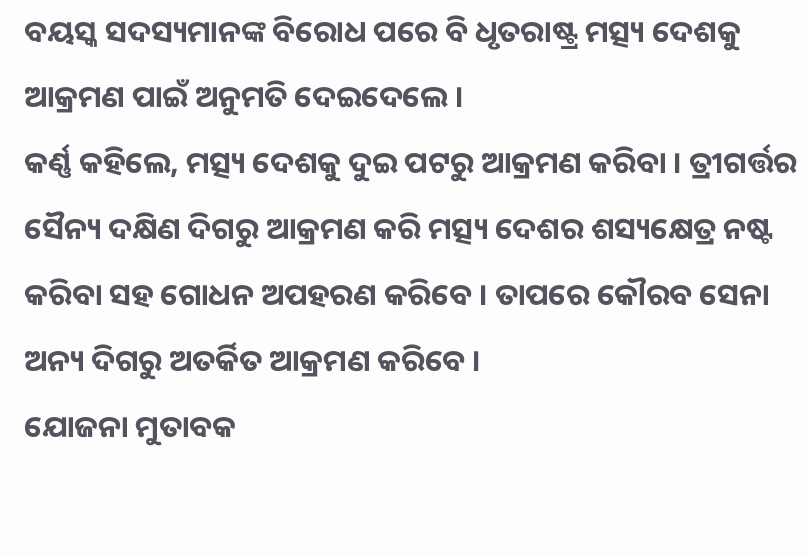ବୟସ୍କ ସଦସ୍ୟମାନଙ୍କ ବିରୋଧ ପରେ ବି ଧୃତରାଷ୍ଟ୍ର ମତ୍ସ୍ୟ ଦେଶକୁ ଆକ୍ରମଣ ପାଇଁ ଅନୁମତି ଦେଇଦେଲେ ।
କର୍ଣ୍ଣ କହିଲେ, ମତ୍ସ୍ୟ ଦେଶକୁ ଦୁଇ ପଟରୁ ଆକ୍ରମଣ କରିବା । ତ୍ରୀଗର୍ତ୍ତର ସୈନ୍ୟ ଦକ୍ଷିଣ ଦିଗରୁ ଆକ୍ରମଣ କରି ମତ୍ସ୍ୟ ଦେଶର ଶସ୍ୟକ୍ଷେତ୍ର ନଷ୍ଟ କରିବା ସହ ଗୋଧନ ଅପହରଣ କରିବେ । ତାପରେ କୌରବ ସେନା ଅନ୍ୟ ଦିଗରୁ ଅତର୍କିତ ଆକ୍ରମଣ କରିବେ ।
ଯୋଜନା ମୁତାବକ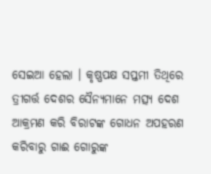ସେଇଆ ହେଲା । କୃଷ୍ଣପକ୍ଷ ସପ୍ତମୀ ତିଥିରେ ତ୍ରୀଗର୍ତ୍ତ ଦେଶର ସୈନ୍ୟମାନେ ମତ୍ସ୍ୟ ଦେଶ ଆକ୍ରମଣ କରି ବିରାଟଙ୍କ ଗୋଧନ ଅପହରଣ କରିବାରୁ ଗାଈ ଗୋରୁଙ୍କ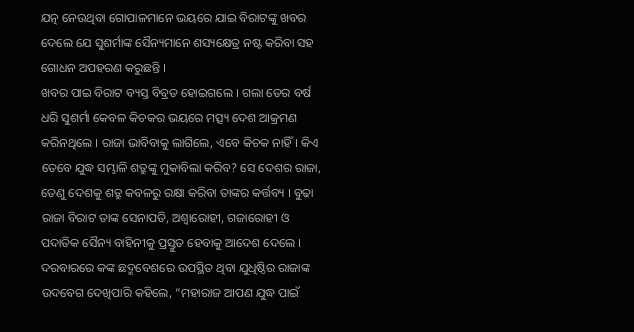ଯତ୍ନ ନେଉଥିବା ଗୋପାଳମାନେ ଭୟରେ ଯାଇ ବିରାଟଙ୍କୁ ଖବର ଦେଲେ ଯେ ସୁଶର୍ମାଙ୍କ ସୈନ୍ୟମାନେ ଶସ୍ୟକ୍ଷେତ୍ର ନଷ୍ଟ କରିବା ସହ ଗୋଧନ ଅପହରଣ କରୁଛନ୍ତି ।
ଖବର ପାଇ ବିରାଟ ବ୍ୟସ୍ତ ବିବ୍ରତ ହୋଇଗଲେ । ଗଲା ତେର ବର୍ଷ ଧରି ସୁଶର୍ମା କେବଳ କିଚକର ଭୟରେ ମତ୍ସ୍ୟ ଦେଶ ଆକ୍ରମଣ କରିନଥିଲେ । ରାଜା ଭାବିବାକୁ ଲାଗିଲେ, ଏବେ କିଚକ ନାହିଁ । କିଏ ତେବେ ଯୁଦ୍ଧ ସମ୍ଭାଳି ଶତ୍ରୁଙ୍କୁ ମୁକାବିଲା କରିବ? ସେ ଦେଶର ରାଜା, ତେଣୁ ଦେଶକୁ ଶତ୍ରୁ କବଳରୁ ରକ୍ଷା କରିବା ତାଙ୍କର କର୍ତ୍ତବ୍ୟ । ବୁଢା ରାଜା ବିରାଟ ତାଙ୍କ ସେନାପତି, ଅଶ୍ୱାରୋହୀ, ଗଜାରୋହୀ ଓ ପଦାତିକ ସୈନ୍ୟ ବାହିନୀକୁ ପ୍ରସ୍ତୁତ ହେବାକୁ ଆଦେଶ ଦେଲେ ।
ଦରବାରରେ କଙ୍କ ଛଦ୍ମବେଶରେ ଉପସ୍ଥିତ ଥିବା ଯୁଧିଷ୍ଠିର ରାଜାଙ୍କ ଉଦବେଗ ଦେଖିପାରି କହିଲେ, “ମହାରାଜ ଆପଣ ଯୁଦ୍ଧ ପାଇଁ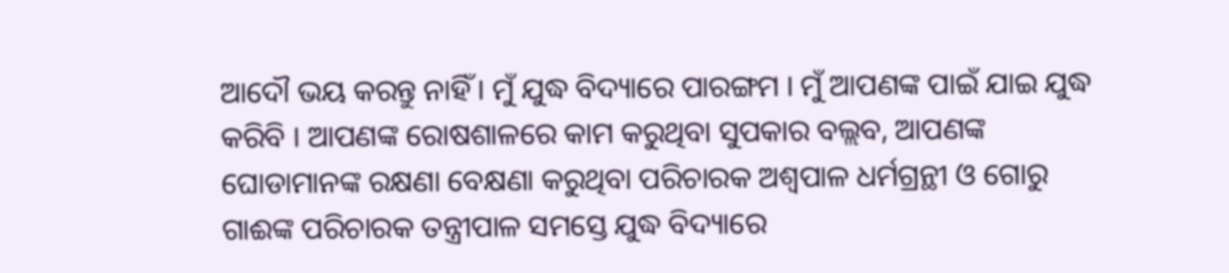ଆଦୌ ଭୟ କରନ୍ତୁ ନାହିଁ । ମୁଁ ଯୁଦ୍ଧ ବିଦ୍ୟାରେ ପାରଙ୍ଗମ । ମୁଁ ଆପଣଙ୍କ ପାଇଁ ଯାଇ ଯୁଦ୍ଧ କରିବି । ଆପଣଙ୍କ ରୋଷଶାଳରେ କାମ କରୁଥିବା ସୁପକାର ବଲ୍ଲବ, ଆପଣଙ୍କ ଘୋଡାମାନଙ୍କ ରକ୍ଷଣା ବେକ୍ଷଣା କରୁଥିବା ପରିଚାରକ ଅଶ୍ୱପାଳ ଧର୍ମଗ୍ରନ୍ଥୀ ଓ ଗୋରୁ ଗାଈଙ୍କ ପରିଚାରକ ତନ୍ତ୍ରୀପାଳ ସମସ୍ତେ ଯୁଦ୍ଧ ବିଦ୍ୟାରେ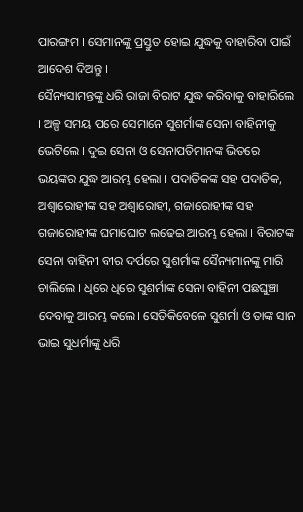ପାରଙ୍ଗମ । ସେମାନଙ୍କୁ ପ୍ରସ୍ତୁତ ହୋଇ ଯୁଦ୍ଧକୁ ବାହାରିବା ପାଇଁ ଆଦେଶ ଦିଅନ୍ତୁ ।
ସୈନ୍ୟସାମନ୍ତଙ୍କୁ ଧରି ରାଜା ବିରାଟ ଯୁଦ୍ଧ କରିବାକୁ ବାହାରିଲେ । ଅଳ୍ପ ସମୟ ପରେ ସେମାନେ ସୁଶର୍ମାଙ୍କ ସେନା ବାହିନୀକୁ ଭେଟିଲେ । ଦୁଇ ସେନା ଓ ସେନାପତିମାନଙ୍କ ଭିତରେ ଭୟଙ୍କର ଯୁଦ୍ଧ ଆରମ୍ଭ ହେଲା । ପଦାତିକଙ୍କ ସହ ପଦାତିକ, ଅଶ୍ୱାରୋହୀଙ୍କ ସହ ଅଶ୍ୱାରୋହୀ, ଗଜାରୋହୀଙ୍କ ସହ ଗଜାରୋହୀଙ୍କ ଘମାଘୋଟ ଲଢେଇ ଆରମ୍ଭ ହେଲା । ବିରାଟଙ୍କ ସେନା ବାହିନୀ ବୀର ଦର୍ପରେ ସୁଶର୍ମାଙ୍କ ସୈନ୍ୟମାନଙ୍କୁ ମାରି ଚାଲିଲେ । ଧିରେ ଧିରେ ସୁଶର୍ମାଙ୍କ ସେନା ବାହିନୀ ପଛଘୁଞ୍ଚା ଦେବାକୁ ଆରମ୍ଭ କଲେ। ସେତିକିବେଳେ ସୁଶର୍ମା ଓ ତାଙ୍କ ସାନ ଭାଇ ସୁଧର୍ମାଙ୍କୁ ଧରି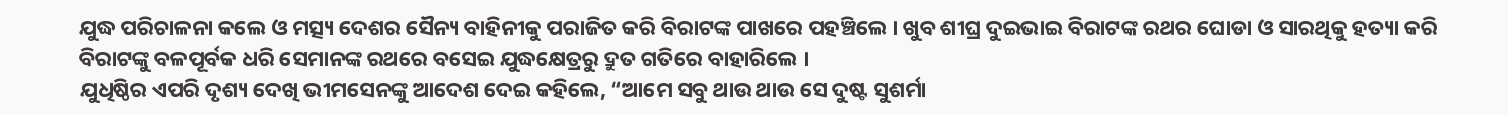ଯୁଦ୍ଧ ପରିଚାଳନା କଲେ ଓ ମତ୍ସ୍ୟ ଦେଶର ସୈନ୍ୟ ବାହିନୀକୁ ପରାଜିତ କରି ବିରାଟଙ୍କ ପାଖରେ ପହଞ୍ଚିଲେ । ଖୁବ ଶୀଘ୍ର ଦୁଇଭାଇ ବିରାଟଙ୍କ ରଥର ଘୋଡା ଓ ସାରଥିକୁ ହତ୍ୟା କରି ବିରାଟଙ୍କୁ ବଳପୂର୍ବକ ଧରି ସେମାନଙ୍କ ରଥରେ ବସେଇ ଯୁଦ୍ଧକ୍ଷେତ୍ରରୁ ଦ୍ରୁତ ଗତିରେ ବାହାରିଲେ ।
ଯୁଧିଷ୍ଠିର ଏପରି ଦୃଶ୍ୟ ଦେଖି ଭୀମସେନଙ୍କୁ ଆଦେଶ ଦେଇ କହିଲେ, “ଆମେ ସବୁ ଥାଉ ଥାଉ ସେ ଦୁଷ୍ଟ ସୁଶର୍ମା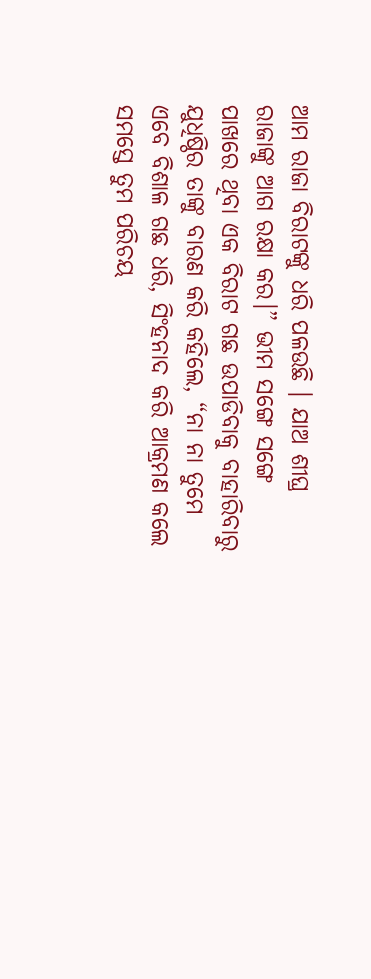ଆମ ରାଜା ବିରାଟଙ୍କୁ ଧରି ପଳଉଛି । ଯାଅ ଶୀଘ୍ର ରାଜାଙ୍କୁ ଆଗ ରକ୍ଷା କର।” ଭୀମ ସଙ୍ଗେ ସଙ୍ଗେ ପାଖରେ ଥିବା ଏକ ବିରାଟ ଗଛ ଉପାଡିବାକୁ ବାହାରିବାରୁ ଯୁଧିଷ୍ଠିର ତାଙ୍କୁ ବାରଣ କରି କହିଲେ, “ନା ନା ତୁମେ ଏବେ ବିଶାଳ ଗଛ ଧରି, ସିଂହନାଦ କରି ଆକ୍ରମଣ କଲେ ସମସ୍ତେ ତୁମ ପରିଚୟ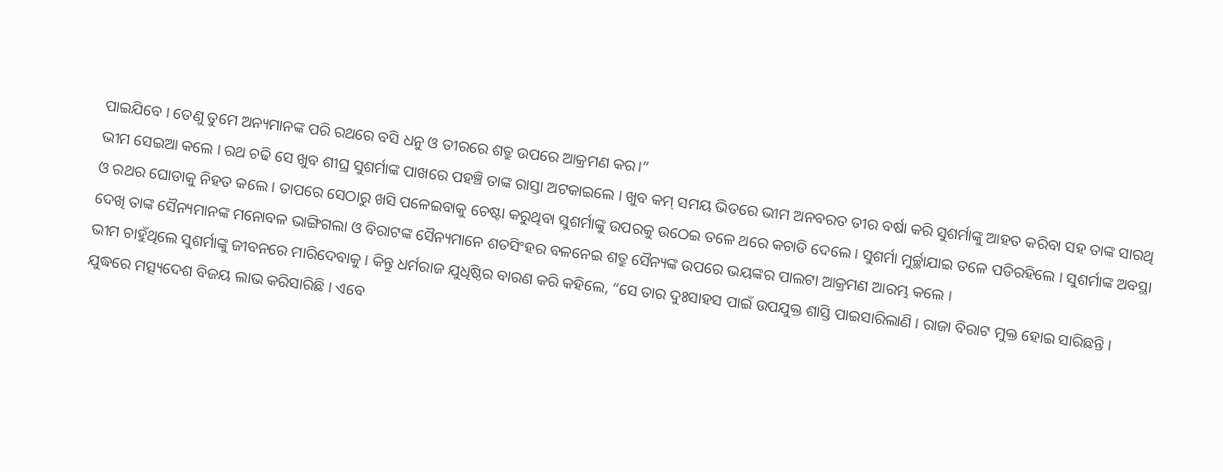ପାଇଯିବେ । ତେଣୁ ତୁମେ ଅନ୍ୟମାନଙ୍କ ପରି ରଥରେ ବସି ଧନୁ ଓ ତୀରରେ ଶତ୍ରୁ ଉପରେ ଆକ୍ରମଣ କର।”
ଭୀମ ସେଇଆ କଲେ । ରଥ ଚଢି ସେ ଖୁବ ଶୀଘ୍ର ସୁଶର୍ମାଙ୍କ ପାଖରେ ପହଞ୍ଚି ତାଙ୍କ ରାସ୍ତା ଅଟକାଇଲେ । ଖୁବ କମ୍ ସମୟ ଭିତରେ ଭୀମ ଅନବରତ ତୀର ବର୍ଷା କରି ସୁଶର୍ମାଙ୍କୁ ଆହତ କରିବା ସହ ତାଙ୍କ ସାରଥି ଓ ରଥର ଘୋଡାକୁ ନିହତ କଲେ । ତାପରେ ସେଠାରୁ ଖସି ପଳେଇବାକୁ ଚେଷ୍ଟା କରୁଥିବା ସୁଶର୍ମାଙ୍କୁ ଉପରକୁ ଉଠେଇ ତଳେ ଥରେ କଚାଡି ଦେଲେ । ସୁଶର୍ମା ମୁର୍ଚ୍ଛାଯାଇ ତଳେ ପଡିରହିଲେ । ସୁଶର୍ମାଙ୍କ ଅବସ୍ଥା ଦେଖି ତାଙ୍କ ସୈନ୍ୟମାନଙ୍କ ମନୋବଳ ଭାଙ୍ଗିଗଲା ଓ ବିରାଟଙ୍କ ସୈନ୍ୟମାନେ ଶତସିଂହର ବଳନେଇ ଶତ୍ରୁ ସୈନ୍ୟଙ୍କ ଉପରେ ଭୟଙ୍କର ପାଲଟା ଆକ୍ରମଣ ଆରମ୍ଭ କଲେ ।
ଭୀମ ଚାହୁଁଥିଲେ ସୁଶର୍ମାଙ୍କୁ ଜୀବନରେ ମାରିଦେବାକୁ । କିନ୍ତୁ ଧର୍ମରାଜ ଯୁଧିଷ୍ଠିର ବାରଣ କରି କହିଲେ, “ସେ ତାର ଦୁଃସାହସ ପାଇଁ ଉପଯୁକ୍ତ ଶାସ୍ତି ପାଇସାରିଲାଣି । ରାଜା ବିରାଟ ମୁକ୍ତ ହୋଇ ସାରିଛନ୍ତି । ଯୁଦ୍ଧରେ ମତ୍ସ୍ୟଦେଶ ବିଜୟ ଲାଭ କରିସାରିଛି । ଏବେ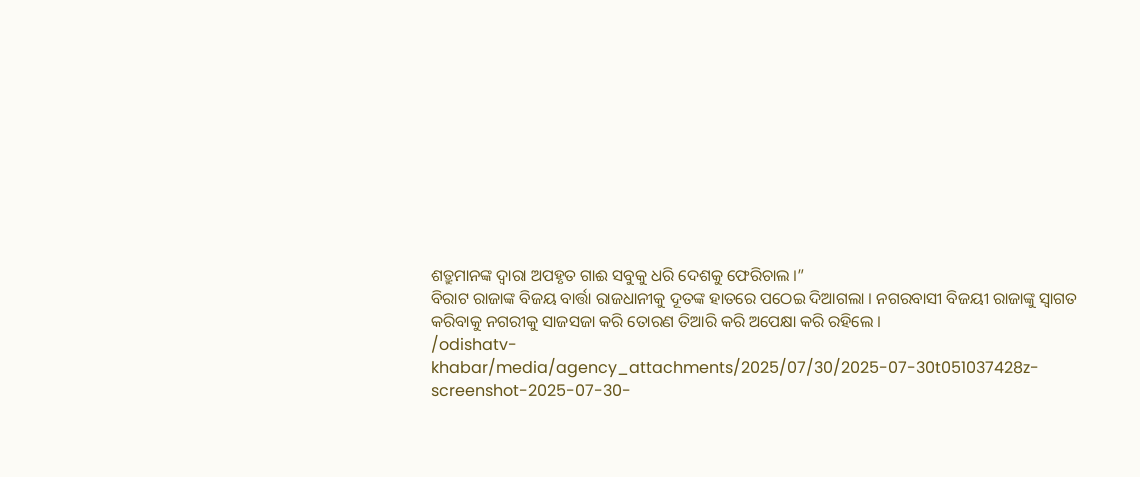ଶତ୍ରୁମାନଙ୍କ ଦ୍ୱାରା ଅପହୃତ ଗାଈ ସବୁକୁ ଧରି ଦେଶକୁ ଫେରିଚାଲ ।”
ବିରାଟ ରାଜାଙ୍କ ବିଜୟ ବାର୍ତ୍ତା ରାଜଧାନୀକୁ ଦୂତଙ୍କ ହାତରେ ପଠେଇ ଦିଆଗଲା । ନଗରବାସୀ ବିଜୟୀ ରାଜାଙ୍କୁ ସ୍ୱାଗତ କରିବାକୁ ନଗରୀକୁ ସାଜସଜା କରି ତୋରଣ ତିଆରି କରି ଅପେକ୍ଷା କରି ରହିଲେ ।
/odishatv-khabar/media/agency_attachments/2025/07/30/2025-07-30t051037428z-screenshot-2025-07-30-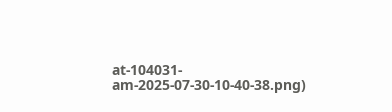at-104031-am-2025-07-30-10-40-38.png)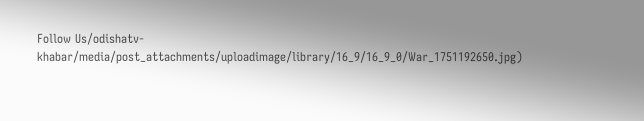Follow Us/odishatv-khabar/media/post_attachments/uploadimage/library/16_9/16_9_0/War_1751192650.jpg)